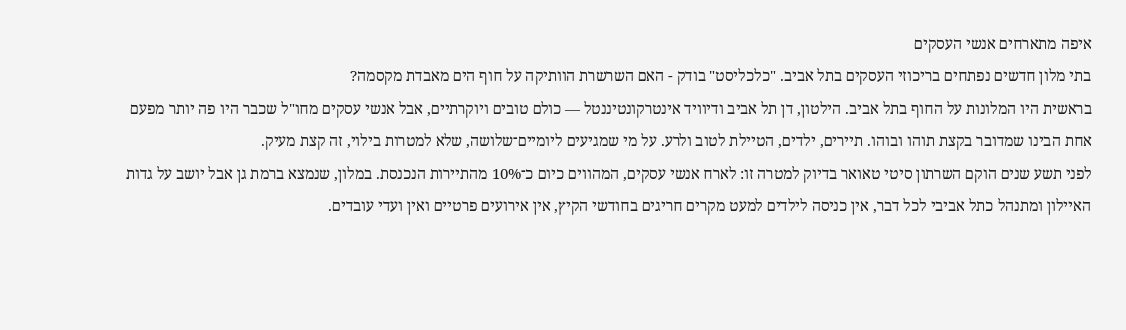איפה מתארחים אנשי העסקים
בתי מלון חדשים נפתחים בריכוזי העסקים בתל אביב. "כלכליסט" בודק - האם השרשרת הוותיקה על חוף הים מאבדת מקסמה?
בראשית היו המלונות על החוף בתל אביב. הילטון, דן תל אביב ודיוויד אינטרקונטיננטל — כולם טובים ויוקרתיים, אבל אנשי עסקים מחו"ל שכבר היו פה יותר מפעם אחת הבינו שמדובר בקצת תוהו ובוהו. תיירים, ילדים, הטיילת לטוב ולרע. על מי שמגיעים ליומיים־שלושה, שלא למטרות בילוי, זה קצת מעיק.
לפני תשע שנים הוקם השרתון סיטי טאואר בדיוק למטרה זו: לארח אנשי עסקים, המהווים כיום כ־10% מהתיירות הנכנסת. במלון, שנמצא ברמת גן אבל יושב על גדות האיילון ומתנהל כתל אביבי לכל דבר, אין כניסה לילדים למעט מקרים חריגים בחודשי הקיץ, אין אירועים פרטיים ואין ועדי עובדים.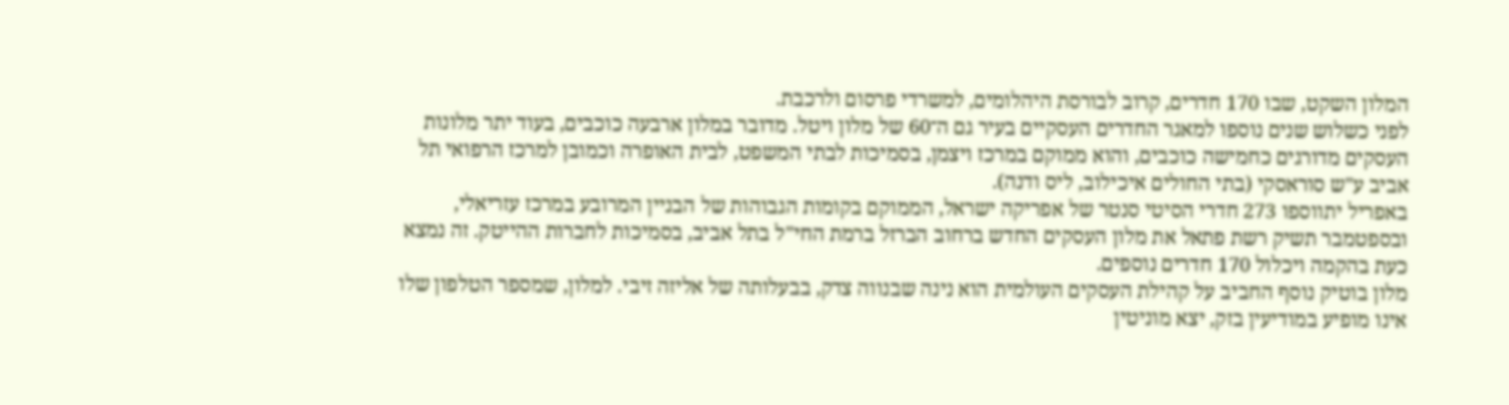המלון השקט, שבו 170 חדרים, קרוב לבורסת היהלומים, למשרדי פרסום ולרכבת.
לפני כשלוש שנים נוספו למאגר החדרים העסקיים בעיר גם ה־60 של מלון ויטל. מדובר במלון ארבעה כוכבים, בעוד יתר מלונות העסקים מדורגים כחמישה כוכבים, והוא ממוקם במרכז ויצמן, בסמיכות לבתי המשפט, לבית האופרה וכמובן למרכז הרפואי תל אביב ע"ש סוראסקי (בתי החולים איכילוב, ליס ודנה).
באפריל יתווספו 273 חדרי הסיטי סנטר של אפריקה ישראל, הממוקם בקומות הגבוהות של הבניין המרובע במרכז עזריאלי, ובספטמבר תשיק רשת פתאל את מלון העסקים החדש ברחוב הברזל ברמת החי"ל בתל אביב, בסמיכות לחברות ההייטק. זה נמצא כעת בהקמה ויכלול 170 חדרים נוספים.
מלון בוטיק נוסף החביב על קהילת העסקים העולמית הוא נינה שבנווה צדק, בבעלותה של אליזה זיבי. למלון, שמספר הטלפון שלו אינו מופיע במודיעין בזק, יצא מוניטין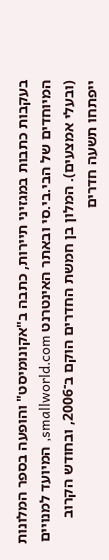בעקבות כתבות במגזיני תיירות, כתבה ב"אקונומיסט" והופעה בספר המלונות המיוחדים של הבי.בי.סי ובאתר האינטרנט smallworld.com, המיועד למנויים (ובעלי אמצעים). המלון בן חמשת החדרים הוקם ב־2006, ובחודש הקרוב ייפתחו תשעה חדרים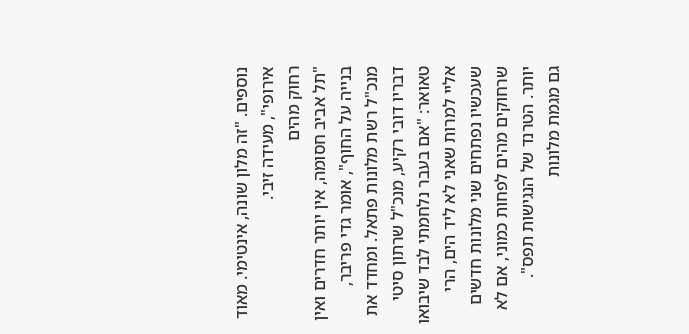נוספים. "זה מלון שונה, אינטימי. מאוד אירופי", מעידה זיבי.
רחוק מהים
"תל אביב חסומה, אין יותר חדרים ואין בנייה על החוף", אומר גדי פריבר, מנכ"ל רשת מלונות פתאל. ומחדד את דבריו דובי רקיע, מנכ"ל שרתון סיטי טאואר: "אם בעבר נלחמתי לבד שיבואו אליי למרות שאני לא ליד הים, הרי שעכשיו נפתחים שני מלונות חדשים שרחוקים מהים לפחות כמוני, אם לא יותר. הטרנד של הנגישות תפס".
גם מגמת מלונות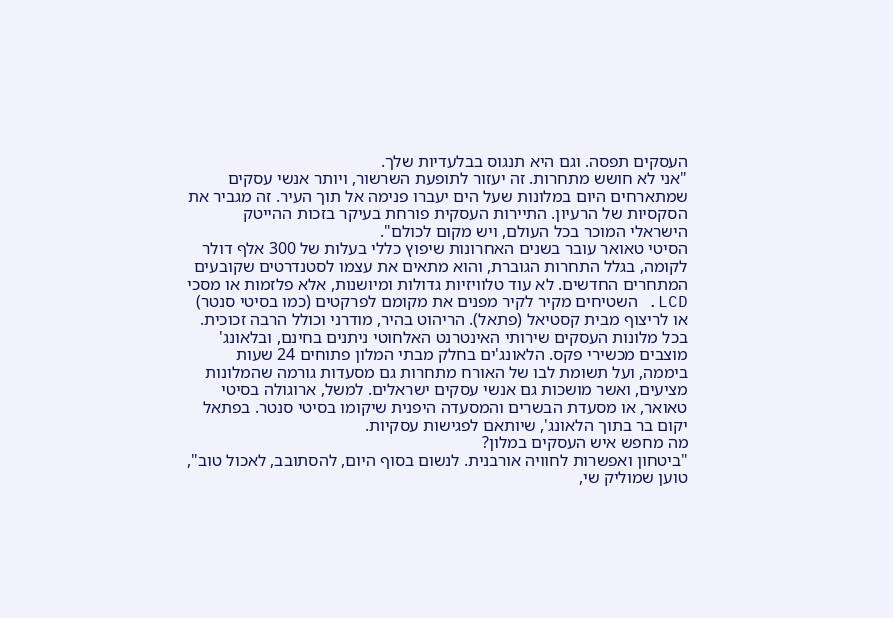העסקים תפסה. וגם היא תנגוס בבלעדיות שלך.
"אני לא חושש מתחרות. זה יעזור לתופעת השרשור, ויותר אנשי עסקים שמתארחים היום במלונות שעל הים יעברו פנימה אל תוך העיר. זה מגביר את הסקסיות של הרעיון. התיירות העסקית פורחת בעיקר בזכות ההייטק הישראלי המוכר בכל העולם, ויש מקום לכולם".
הסיטי טאואר עובר בשנים האחרונות שיפוץ כללי בעלות של 300 אלף דולר לקומה, בגלל התחרות הגוברת, והוא מתאים את עצמו לסטנדרטים שקובעים המתחרים החדשים. לא עוד טלוויזיות גדולות ומיושנות, אלא פלזמות או מסכי LCD. השטיחים מקיר לקיר מפנים את מקומם לפרקטים (כמו בסיטי סנטר) או לריצוף מבית קסטיאל (פתאל). הריהוט בהיר, מודרני וכולל הרבה זכוכית. בכל מלונות העסקים שירותי האינטרנט האלחוטי ניתנים בחינם, ובלאונג' מוצבים מכשירי פקס. הלאונג'ים בחלק מבתי המלון פתוחים 24 שעות ביממה, ועל תשומת לבו של האורח מתחרות גם מסעדות גורמה שהמלונות מציעים, ואשר מושכות גם אנשי עסקים ישראלים. למשל, ארוגולה בסיטי טאואר, או מסעדת הבשרים והמסעדה היפנית שיקומו בסיטי סנטר. בפתאל יקום בר בתוך הלאונג', שיותאם לפגישות עסקיות.
מה מחפש איש העסקים במלון?
"ביטחון ואפשרות לחוויה אורבנית. לנשום בסוף היום, להסתובב, לאכול טוב", טוען שמוליק שי,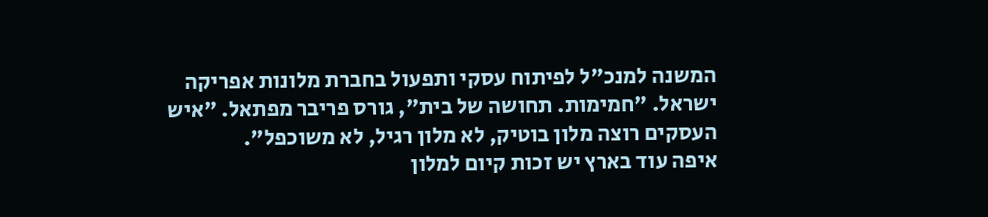המשנה למנכ"ל לפיתוח עסקי ותפעול בחברת מלונות אפריקה ישראל. "חמימות. תחושה של בית", גורס פריבר מפתאל. "איש העסקים רוצה מלון בוטיק, לא מלון רגיל, לא משוכפל".
איפה עוד בארץ יש זכות קיום למלון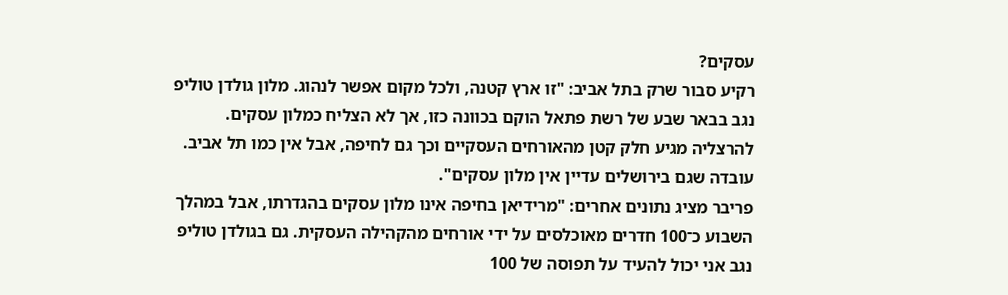עסקים?
רקיע סבור שרק בתל אביב: "זו ארץ קטנה, ולכל מקום אפשר לנהוג. מלון גולדן טוליפ נגב בבאר שבע של רשת פתאל הוקם בכוונה כזו, אך לא הצליח כמלון עסקים. להרצליה מגיע חלק קטן מהאורחים העסקיים וכך גם לחיפה, אבל אין כמו תל אביב. עובדה שגם בירושלים עדיין אין מלון עסקים".
פריבר מציג נתונים אחרים: "מרידיאן בחיפה אינו מלון עסקים בהגדרתו, אבל במהלך השבוע כ־100 חדרים מאוכלסים על ידי אורחים מהקהילה העסקית. גם בגולדן טוליפ נגב אני יכול להעיד על תפוסה של 100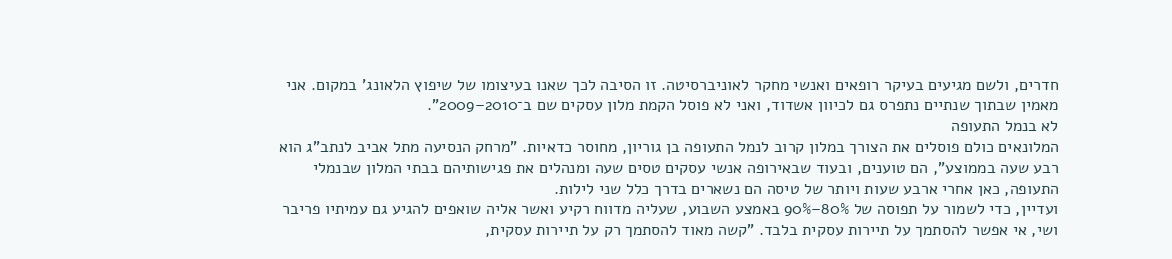חדרים, ולשם מגיעים בעיקר רופאים ואנשי מחקר לאוניברסיטה. זו הסיבה לכך שאנו בעיצומו של שיפוץ הלאונג' במקום. אני מאמין שבתוך שנתיים נתפרס גם לכיוון אשדוד, ואני לא פוסל הקמת מלון עסקים שם ב־2010–2009".
לא בנמל התעופה
המלונאים כולם פוסלים את הצורך במלון קרוב לנמל התעופה בן גוריון, מחוסר כדאיות. "מרחק הנסיעה מתל אביב לנתב"ג הוא רבע שעה בממוצע", הם טוענים, ובעוד שבאירופה אנשי עסקים טסים שעה ומנהלים את פגישותיהם בבתי המלון שבנמלי התעופה, כאן אחרי ארבע שעות ויותר של טיסה הם נשארים בדרך כלל שני לילות.
ועדיין, כדי לשמור על תפוסה של 80%–90% באמצע השבוע, שעליה מדווח רקיע ואשר אליה שואפים להגיע גם עמיתיו פריבר ושי, אי אפשר להסתמך על תיירות עסקית בלבד. "קשה מאוד להסתמך רק על תיירות עסקית,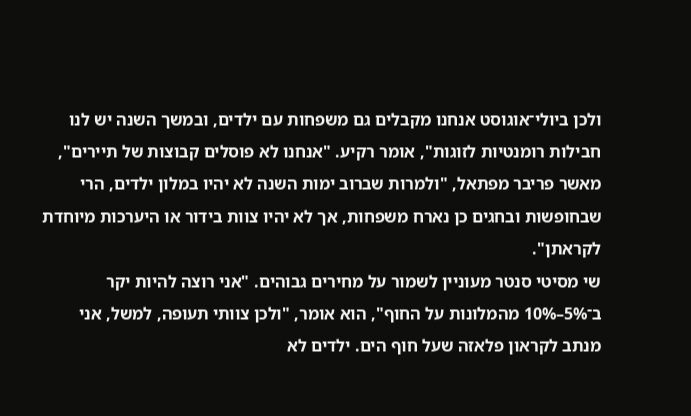ולכן ביולי־אוגוסט אנחנו מקבלים גם משפחות עם ילדים, ובמשך השנה יש לנו חבילות רומנטיות לזוגות", אומר רקיע. "אנחנו לא פוסלים קבוצות של תיירים", מאשר פריבר מפתאל, "ולמרות שברוב ימות השנה לא יהיו במלון ילדים, הרי שבחופשות ובחגים כן נארח משפחות, אך לא יהיו צוות בידור או היערכות מיוחדת לקראתן".
שי מסיטי סנטר מעוניין לשמור על מחירים גבוהים. "אני רוצה להיות יקר ב־5%–10% מהמלונות על החוף", הוא אומר, "ולכן צוותי תעופה, למשל, אני מנתב לקראון פלאזה שעל חוף הים. ילדים לא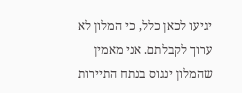יגיעו לכאן כלל, כי המלון לא ערוך לקבלתם. אני מאמין שהמלון ינגוס בנתח התיירות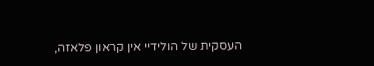העסקית של הולידיי אין קראון פלאזה,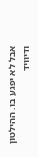אבל לא יפגע בו. ההילטון ודיוויד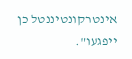אינטרקונטיננטל כן ייפגעו".